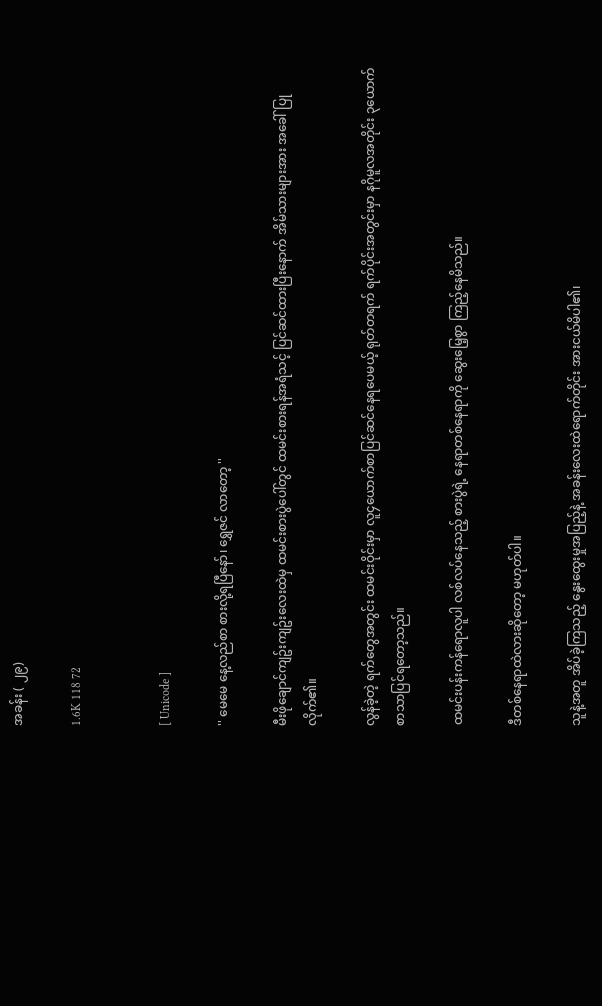အခန်း ( ၂၉)

1.6K 118 72


[ Unicode ]

'' မေမေ နေ့လည်စာ စားလို့ရပြီနော်၊ ရွှေဇင် လာတော့ ''

မီးဖိုချောင်ကျဥ်းကျဥ်းလေးထဲမှ ထမင်းစားပွဲပေါ်တွင် ထမင်းစားရန်အရံသင့် ပြင်ဆင်ထားပြီးနောက် အိမ်သားများအား အခေါ်ပြုလိုက်၏။

လွန်ခဲ့တဲ့ ရက်တွေအတွင်း ထမင်းဝိုင်းမှာ လူ၄ယောက်စာပြင်ဆင်နေရပေမယ့် ရုတ်တရက် ရက်ပိုင်းအတွင်းမှာ နဂိုမူလအတိုင်း ၃ယောက်စာသာပြင်ရတော့သည်။

ထမင်းပန်းကန်ရောလူပါ လစ်လပ်နေသည့် စားပွဲရဲ့ နေရာတစ်နေရာကို ဆွေးမြေ့စွာ ကြည့်နေမိသည်။

ဒီတစ်နေရာထဲလားဆိုတော့ မဟုတ်ပါ။

သူနဲ့အတူ အိပ်ခဲ့ကြသည့် နွေးထွေးမှုအပြည့်နဲ့ အခန်းလေးထဲရောက်တိုင်း အားငယ်မိပါ၏၊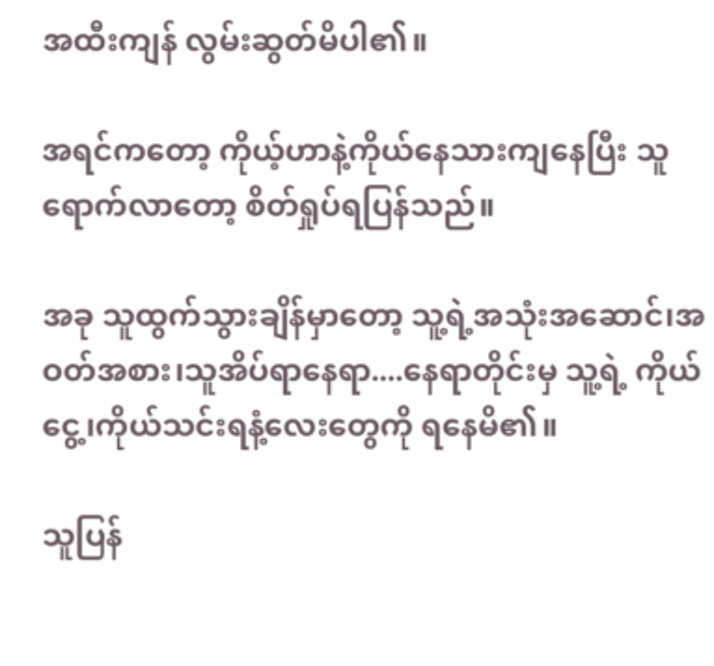အထီးကျန် လွမ်းဆွတ်မိပါ၏။

အရင်ကတော့ ကိုယ့်ဟာနဲ့ကိုယ်နေသားကျနေပြီး သူရောက်လာတော့ စိတ်ရှုပ်ရပြန်သည်။

အခု သူထွက်သွားချိန်မှာတော့ သူ့ရဲ့အသုံးအဆောင်၊အဝတ်အစား၊သူအိပ်ရာနေရာ....နေရာတိုင်းမှ သူ့ရဲ့ ကိုယ်ငွေ့၊ကိုယ်သင်းရနံ့လေးတွေကို ရနေမိ၏။

သူပြန်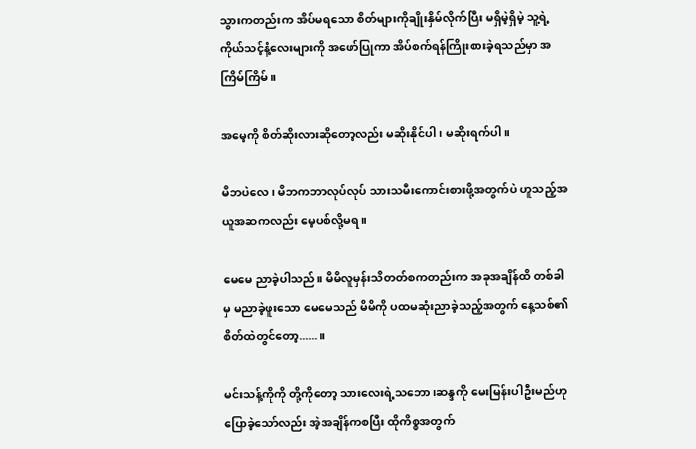သွားကတည်းက အိပ်မရသော စိတ်များကိုချိုးနှိမ်လိုက်ပြီး မရှိမဲ့ရှိမဲ့ သူ့ရဲ့ကိုယ်သင့်နံ့လေးများကို အဖော်ပြုကာ အိပ်စက်ရန်ကြိုးစားခဲ့ရသည်မှာ အကြိမ်ကြိမ်။

အမေ့ကို စိတ်ဆိုးလားဆိုတော့လည်း မဆိုးနိုင်ပါ၊ မဆိုးရက်ပါ။

မိဘပဲလေ၊ မိဘကဘာလုပ်လုပ် သားသမီးကောင်းစားဖို့အတွက်ပဲ ဟူသည့်အယူအဆကလည်း မေ့ပစ်လို့မရ။

မေမေ ညာခဲ့ပါသည်။ မိမိလူမှန်းသိတတ်စကတည်းက အခုအချိန်ထိ တစ်ခါမှ မညာခဲ့ဖူးသော မေမေသည် မိမိကို ပထမဆုံးညာခဲ့သည့်အတွက် နေ့သစ်၏စိတ်ထဲတွင်တော့......။

မင်းသန့်ကိုကို တို့ကိုတော့ သားလေးရဲ့သဘော၊ဆန္ဒကို မေးမြန်းပါဦးမည်ဟု ပြောခဲ့သော်လည်း အဲ့အချိန်ကစပြီး ထိုကိစ္စအတွက်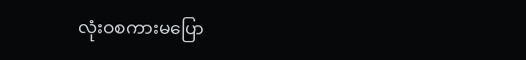လုံးဝစကားမပြော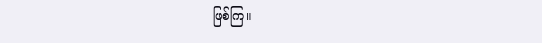ဖြစ်ကြ။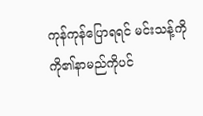ကုန်ကုန်ပြောရရင် မင်းသန့်ကိုကို၏နာမည်ကိုပင်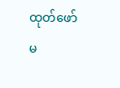ထုတ်ဖော်မ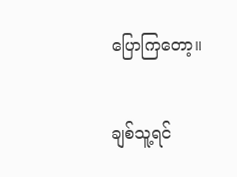ပြောကြတော့။

ချစ်သူ့ရင်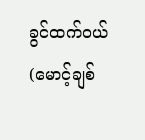ခွင်ထက်ဝယ် (မောင့်ချစ်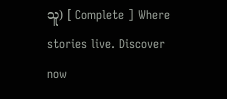သူ) [ Complete ] Where stories live. Discover now